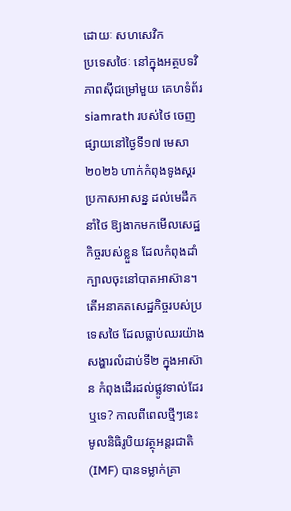ដោយៈ សហសេវិក
ប្រទេសថៃៈ នៅក្នុងអត្ថបទវិភាពស៊ីជម្រៅមួយ គេហទំព័រ siamrath របស់ថៃ ចេញផ្សាយនៅថ្ងៃទី១៧ មេសា ២០២៦ ហាក់កំពុងទូងស្គរប្រកាសអាសន្ន ដល់មេដឹកនាំថៃ ឱ្យងាកមកមើលសេដ្ឋកិច្ចរបស់ខ្លួន ដែលកំពុងដាំក្បាលចុះនៅបាតអាស៊ាន។
តើអនាគតសេដ្ឋកិច្ចរបស់ប្រទេសថៃ ដែលធ្លាប់ឈរយ៉ាងសង្ហារលំដាប់ទី២ ក្នុងអាស៊ាន កំពុងដើរដល់ផ្លូវទាល់ដែរឬទេ? កាលពីពេលថ្មីៗនេះ មូលនិធិរូបិយវត្ថុអន្តរជាតិ (IMF) បានទម្លាក់គ្រា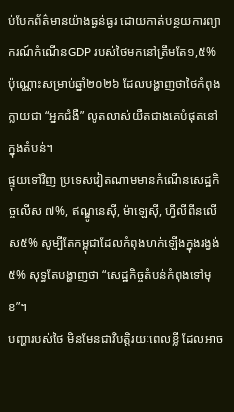ប់បែកព័ត៌មានយ៉ាងធ្ងន់ធ្ងរ ដោយកាត់បន្ថយការព្យាករណ៍កំណើនGDP របស់ថៃមកនៅត្រឹមតែ១,៥% ប៉ុណ្ណោះសម្រាប់ឆ្នាំ២០២៦ ដែលបង្ហាញថាថៃកំពុងក្លាយជា “អ្នកជំងឺ” លូតលាស់យឺតជាងគេបំផុតនៅក្នុងតំបន់។
ផ្ទុយទៅវិញ ប្រទេសវៀតណាមមានកំណើនសេដ្ឋកិច្ចលើស ៧%, ឥណ្ឌូនេស៊ី, ម៉ាឡេស៊ី, ហ្វីលីពីនលើស៥% សូម្បីតែកម្ពុជាដែលកំពុងហក់ឡើងក្នុងរង្វង់៥% សុទ្ធតែបង្ហាញថា “សេដ្ឋកិច្ចតំបន់កំពុងទៅមុខ”។
បញ្ហារបស់ថៃ មិនមែនជាវិបត្តិរយៈពេលខ្លី ដែលអាច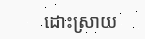ដោះស្រាយ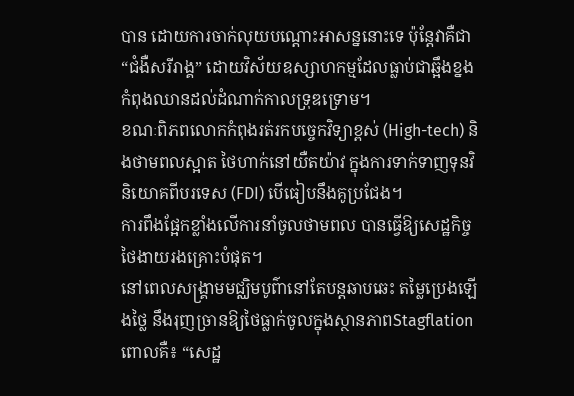បាន ដោយការចាក់លុយបណ្តោះអាសន្ននោះទេ ប៉ុន្តែវាគឺជា “ជំងឺសរីរាង្គ” ដោយវិស័យឧស្សាហកម្មដែលធ្លាប់ជាឆ្អឹងខ្នង កំពុងឈានដល់ដំណាក់កាលទ្រុឌទ្រោម។
ខណៈពិភពលោកកំពុងរត់រកបច្ចេកវិទ្យាខ្ពស់ (High-tech) និងថាមពលស្អាត ថៃហាក់នៅយឺតយ៉ាវ ក្នុងការទាក់ទាញទុនវិនិយោគពីបរទេស (FDI) បើធៀបនឹងគូប្រជែង។
ការពឹងផ្អែកខ្លាំងលើការនាំចូលថាមពល បានធ្វើឱ្យសេដ្ឋកិច្ចថៃងាយរងគ្រោះបំផុត។
នៅពេលសង្គ្រាមមជ្ឈិមបូព៌ានៅតែបន្តឆាបឆេះ តម្លៃប្រេងឡើងថ្លៃ នឹងរុញច្រានឱ្យថៃធ្លាក់ចូលក្នុងស្ថានភាពStagflation ពោលគឺ៖ “សេដ្ឋ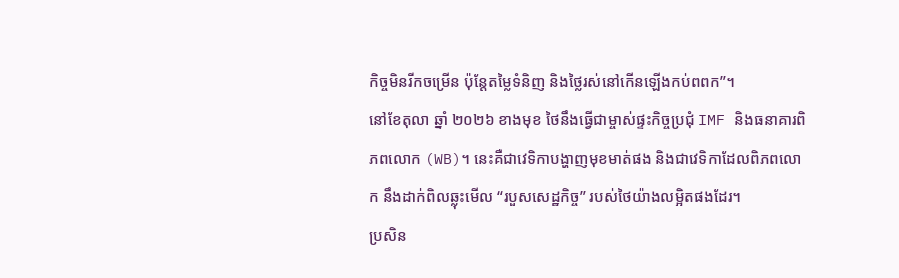កិច្ចមិនរីកចម្រើន ប៉ុន្តែតម្លៃទំនិញ និងថ្លៃរស់នៅកើនឡើងកប់ពពក”។
នៅខែតុលា ឆ្នាំ ២០២៦ ខាងមុខ ថៃនឹងធ្វើជាម្ចាស់ផ្ទះកិច្ចប្រជុំ IMF និងធនាគារពិភពលោក (WB)។ នេះគឺជាវេទិកាបង្ហាញមុខមាត់ផង និងជាវេទិកាដែលពិភពលោក នឹងដាក់ពិលឆ្លុះមើល “របួសសេដ្ឋកិច្ច” របស់ថៃយ៉ាងលម្អិតផងដែរ។
ប្រសិន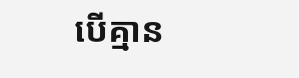បើគ្មាន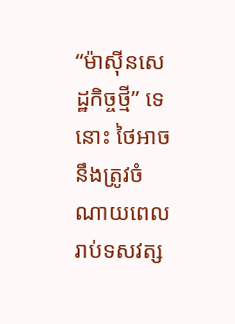“ម៉ាស៊ីនសេដ្ឋកិច្ចថ្មី” ទេនោះ ថៃអាចនឹងត្រូវចំណាយពេលរាប់ទសវត្ស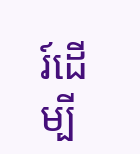រ៍ដើម្បី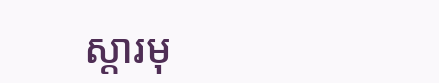ស្តារមុ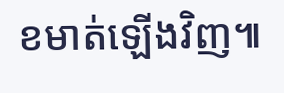ខមាត់ឡើងវិញ៕